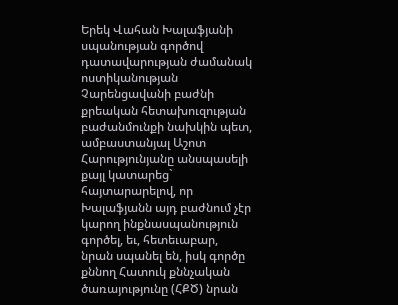Երեկ Վահան Խալաֆյանի սպանության գործով դատավարության ժամանակ ոստիկանության Չարենցավանի բաժնի քրեական հետախուզության բաժանմունքի նախկին պետ, ամբաստանյալ Աշոտ Հարությունյանը անսպասելի քայլ կատարեց` հայտարարելով, որ Խալաֆյանն այդ բաժնում չէր կարող ինքնասպանություն գործել, եւ, հետեւաբար, նրան սպանել են, իսկ գործը քննող Հատուկ քննչական ծառայությունը (ՀՔԾ) նրան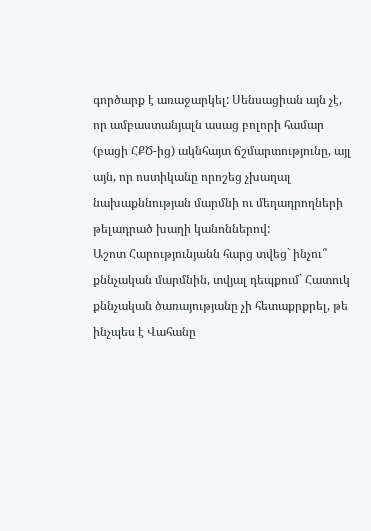գործարք է առաջարկել: Սենսացիան այն չէ, որ ամբաստանյալն ասաց բոլորի համար (բացի ՀՔԾ-ից) ակնհայտ ճշմարտությունը, այլ այն, որ ոստիկանը որոշեց չխաղալ նախաքննության մարմնի ու մեղադրողների թելադրած խաղի կանոններով:
Աշոտ Հարությունյանն հարց տվեց` ինչու՞ քննչական մարմնին, տվյալ դեպքում` Հատուկ քննչական ծառայությանը չի հետաքրքրել, թե ինչպես է Վահանը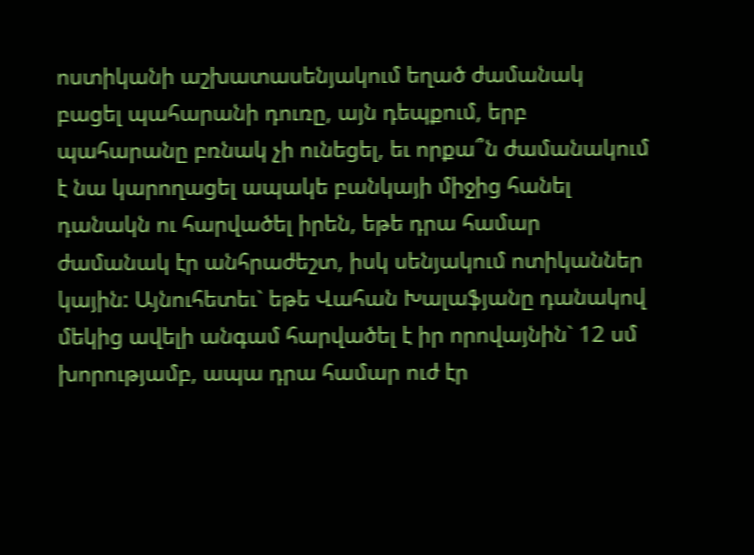ոստիկանի աշխատասենյակում եղած ժամանակ բացել պահարանի դուռը, այն դեպքում, երբ պահարանը բռնակ չի ունեցել, եւ որքա՞ն ժամանակում է նա կարողացել ապակե բանկայի միջից հանել դանակն ու հարվածել իրեն, եթե դրա համար ժամանակ էր անհրաժեշտ, իսկ սենյակում ոտիկաններ կային: Այնուհետեւ` եթե Վահան Խալաֆյանը դանակով մեկից ավելի անգամ հարվածել է իր որովայնին` 12 սմ խորությամբ, ապա դրա համար ուժ էր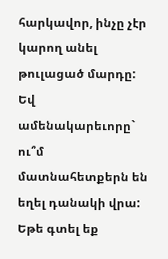հարկավոր, ինչը չէր կարող անել թուլացած մարդը: Եվ ամենակարեւորը` ու՞մ մատնահետքերն են եղել դանակի վրա:
Եթե գտել եք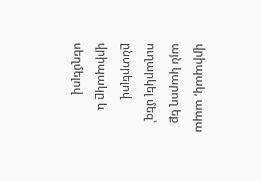վրիպակ, ապա այն կարող եք ուղարկել մեզ՝ ընտրելով վրիպակը և սեղմելով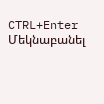CTRL+Enter
Մեկնաբանել